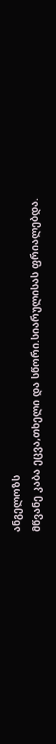ანგელოზს
მწვანე კაბა ეცვა,თხელი და სწორი.სიარულისას ფრიალებდა.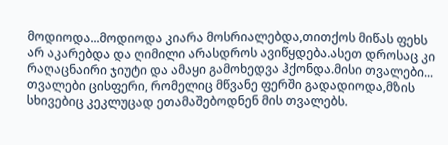მოდიოდა...მოდიოდა კიარა მოსრიალებდა,თითქოს მიწას ფეხს არ აკარებდა და ღიმილი არასდროს ავიწყდება.ასეთ დროსაც კი რაღაცნაირი ჯიუტი და ამაყი გამოხედვა ჰქონდა.მისი თვალები... თვალები ცისფერი, რომელიც მწვანე ფერში გადადიოდა,მზის სხივებიც კეკლუცად ეთამაშებოდნენ მის თვალებს.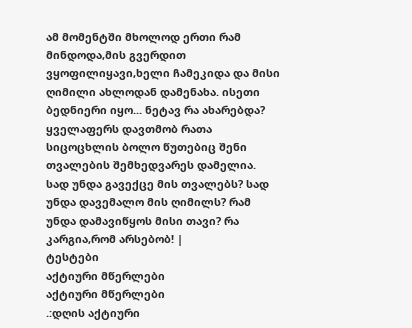ამ მომენტში მხოლოდ ერთი რამ მინდოდა,მის გვერდით ვყოფილიყავი,ხელი ჩამეკიდა და მისი ღიმილი ახლოდან დამენახა. ისეთი ბედნიერი იყო... ნეტავ რა ახარებდა? ყველაფერს დავთმობ რათა სიცოცხლის ბოლო წუთებიც შენი თვალების შემხედვარეს დამელია. სად უნდა გავექცე მის თვალებს? სად უნდა დავემალო მის ღიმილს? რამ უნდა დამავიწყოს მისი თავი? რა კარგია,რომ არსებობ! |
ტესტები
აქტიური მწერლები
აქტიური მწერლები
.:დღის აქტიური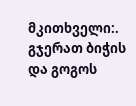მკითხველი:.
გჯერათ ბიჭის და გოგოს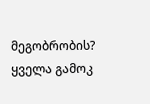მეგობრობის?
ყველა გამოკ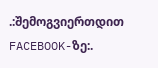.:შემოგვიერთდით FACEBOOK-ზე:.